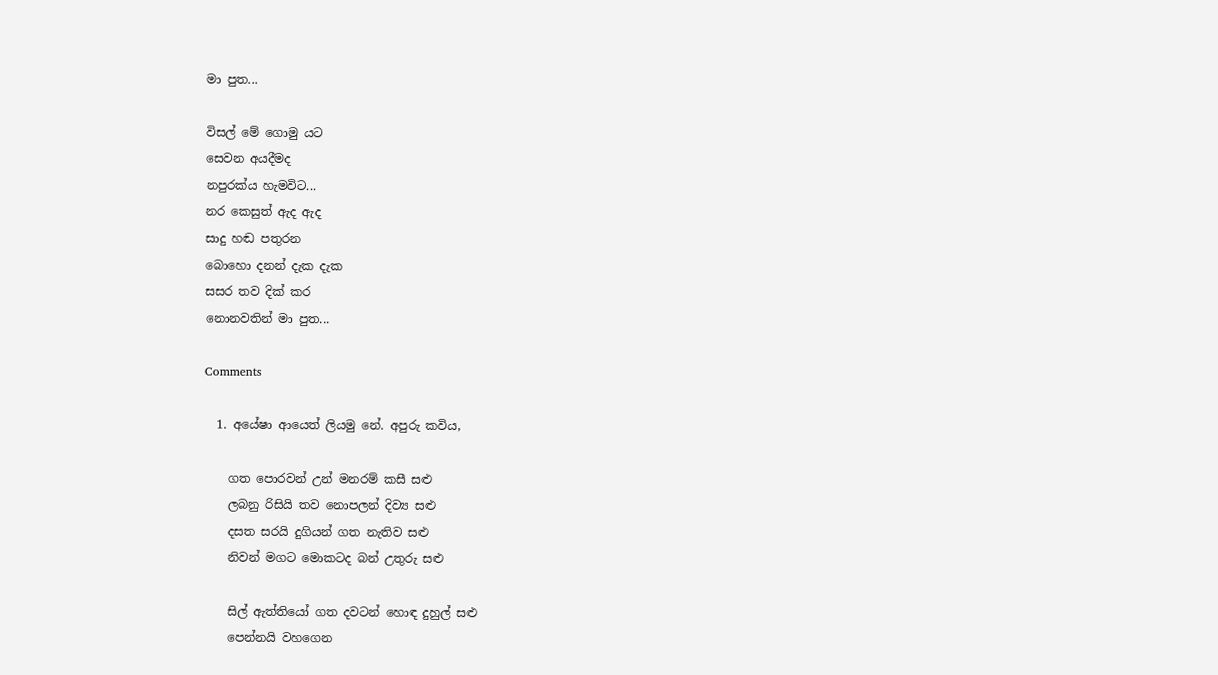මා පුත...

විසල් මේ ගොමු යට
සෙවන අයදීමද
නපුරක්ය හැමවිට...
නර කෙසුත් ඇද ඇද
සාදු හඬ පතුරන
බොහො දනන් දැක දැක
සසර තව දික් කර
නොනවතින් මා පුත...

Comments

  1. අයේෂා ආයෙත් ලියමු නේ. අපුරු කවිය,

    ගත පොරවන් උන් මනරම් කසී සළු
    ලබනු රිසියි තව නොපලන් දිව්‍ය සළු
    දසත සරයි දුගියන් ගත නැතිව සළු
    නිවන් මගට මොකටද බන් උතුරු සළු

    සිල් ඇත්තියෝ ගත දවටන් හොඳ දුහුල් සළු
    පෙන්නයි වහගෙන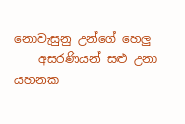නොවැසුනු උන්ගේ හෙලු
    අසරණියන් සළු උනා යහනක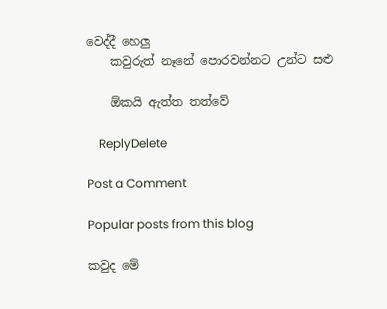වෙද්දී හෙලු
    කවුරුත් නෑනේ පොරවන්නට උන්ට සළු

    ඕකයි ඇත්ත තත්වේ

    ReplyDelete

Post a Comment

Popular posts from this blog

කවුද මේ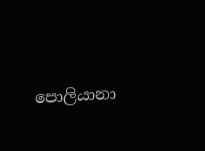පොලියානා